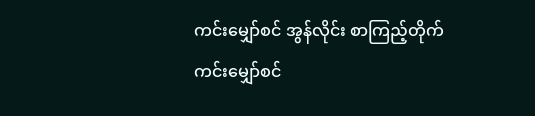ကင်းမျှော်စင် အွန်လိုင်း စာကြည့်တိုက်
ကင်းမျှော်စင်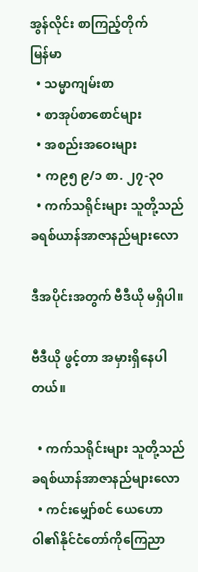အွန်လိုင်း စာကြည့်တိုက်
မြန်မာ
  • သမ္မာကျမ်းစာ
  • စာအုပ်စာစောင်များ
  • အစည်းအဝေးများ
  • က၉၅ ၉/၁ စာ. ၂၇-၃၀
  • ကက်သရိုင်းများ သူတို့သည် ခရစ်ယာန်အာဇာနည်များလော

ဒီအပိုင်းအတွက် ဗီဒီယို မရှိပါ။

ဗီဒီယို ဖွင့်တာ အမှားရှိနေပါတယ်။

  • ကက်သရိုင်းများ သူတို့သည် ခရစ်ယာန်အာဇာနည်များလော
  • ကင်းမျှော်စင် ယေဟောဝါ၏နိုင်ငံတော်ကိုကြေညာ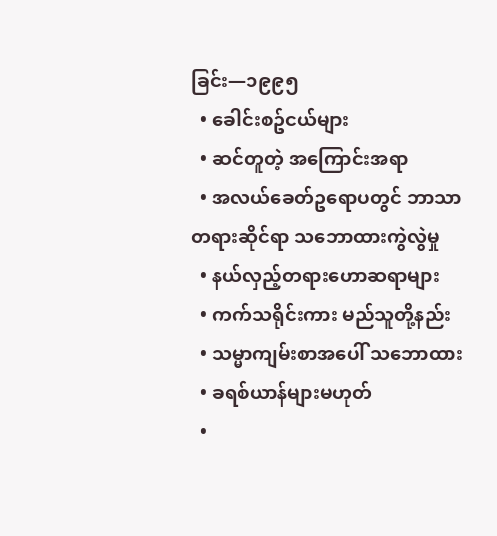ခြင်း—၁၉၉၅
  • ခေါင်းစဥ်ငယ်များ
  • ဆင်တူတဲ့ အကြောင်းအရာ
  • အလယ်ခေတ်ဥရောပတွင် ဘာသာတရားဆိုင်ရာ သဘောထားကွဲလွဲမှု
  • နယ်လှည့်တရားဟောဆရာများ
  • ကက်သရိုင်းကား မည်သူတို့နည်း
  • သမ္မာကျမ်းစာအပေါ် သဘောထား
  • ခရစ်ယာန်များမဟုတ်
  •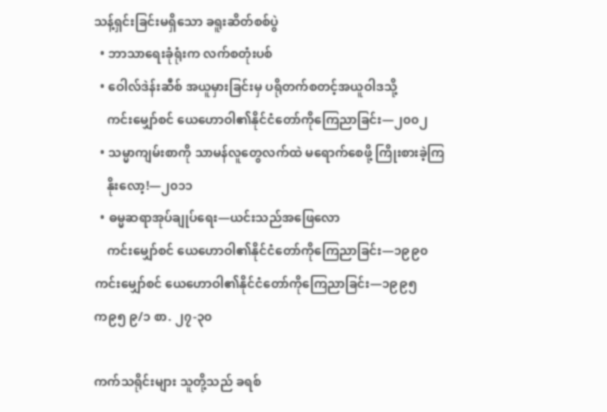သန့်ရှင်းခြင်းမရှိသော ခရူးဆိတ်စစ်ပွဲ
  • ဘာသာရေးခုံရုံးက လက်စတုံးပစ်
  • ဝေါလ်ဒဲန်းဆီစ် အယူမှားခြင်းမှ ပရိုတက်စတင့်အယူဝါဒသို့
    ကင်းမျှော်စင် ယေဟောဝါ၏နိုင်ငံတော်ကိုကြေညာခြင်း—၂၀၀၂
  • သမ္မာကျမ်းစာကို သာမန်လူတွေလက်ထဲ မရောက်စေဖို့ ကြိုးစားခဲ့ကြ
    နိုးလော့!—၂၀၁၁
  • ဓမ္မဆရာအုပ်ချုပ်ရေး—ယင်းသည်အဖြေလော
    ကင်းမျှော်စင် ယေဟောဝါ၏နိုင်ငံတော်ကိုကြေညာခြင်း—၁၉၉၀
ကင်းမျှော်စင် ယေဟောဝါ၏နိုင်ငံတော်ကိုကြေညာခြင်း—၁၉၉၅
က၉၅ ၉/၁ စာ. ၂၇-၃၀

ကက်သရိုင်းများ သူတို့သည် ခရစ်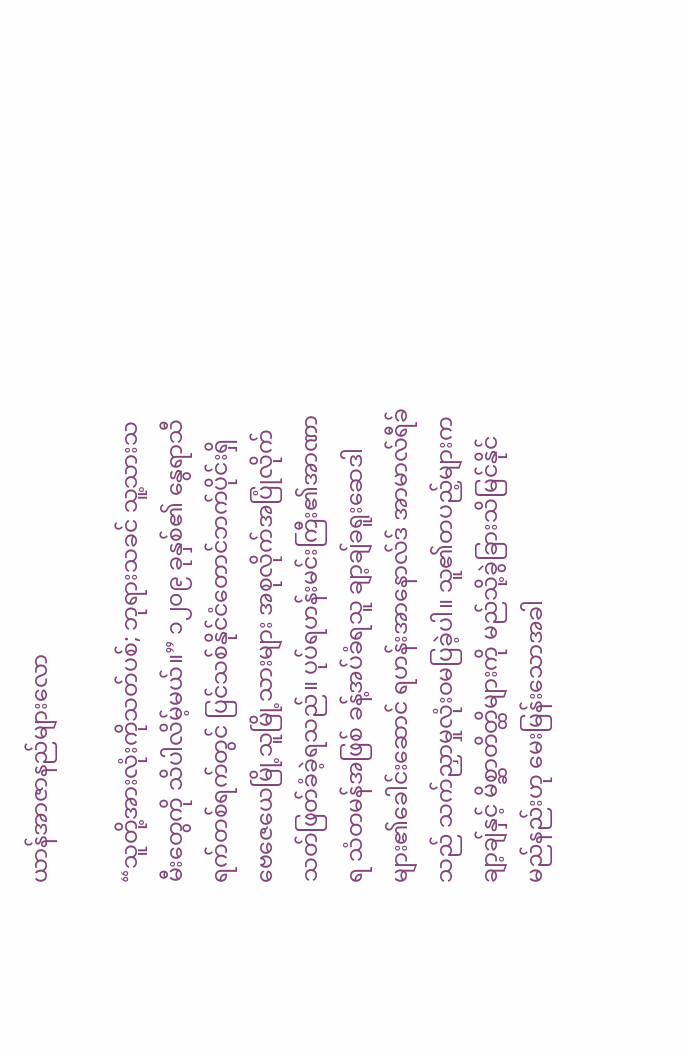ယာန်အာဇာနည်များလော

“သူတို့အားလုံးကိုသတ်ပစ်; ဘုရားသခင် သူ့သားသမီးတွေကို သိပါလိမ့်မယ်။” ၁၂၀၉ ခုနှစ်၏ နွေရာသီ ရက်တစ်ရက်တွင် ပြင်သစ်နိုင်ငံတောင်ဘက်ပိုင်းရှိ ဗေဇေယေမြို့သူမြို့သားများ အစုလိုက်အပြုံလိုက် သတ်ဖြတ်ခံခဲ့ရသည်။ ပုပ်ရဟန်းမင်းကြီး၏အာဏာရ သံတမန်အဖြစ် ခန့်အပ်ခံရသူ ချာ့ချ်ခရူးဆေဒါများ၏ခေါင်းဆောင် ရဟန်းအာနောလ်ဒ် အာမာလ်ရီခ်သည် သက်ညှာမှုလုံးဝမပြခဲ့ပါ။ သူ၏တပည့်များက ချာ့ချ်နှင့် မိစ္ဆာတိတ္ထိများကို မည်သို့ခွဲခြားသိမြင်နိုင်မည်နည်းဟု မေးမြန်းသောအခါ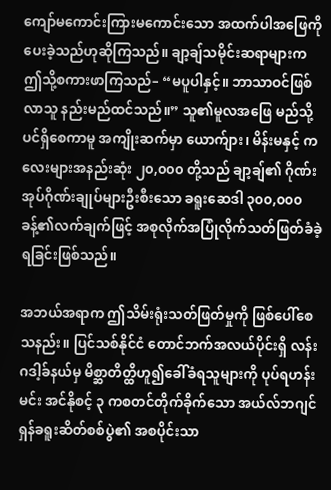ကျော်မကောင်းကြားမကောင်းသော အထက်ပါအဖြေကို ပေးခဲ့သည်ဟုဆိုကြသည်။ ချာ့ချ်သမိုင်းဆရာများက ဤသို့စကားဖာကြသည်– “မပူပါနှင့်။ ဘာသာဝင်ဖြစ်လာသူ နည်းမည်ထင်သည်။” သူ၏မူလအဖြေ မည်သို့ပင်ရှိစေကာမူ အကျိုးဆက်မှာ ယောက်ျား၊ မိန်းမနှင့် ကလေးများအနည်းဆုံး ၂၀,၀၀၀ တို့သည် ချာ့ချ်၏ ဂိုဏ်းအုပ်ဂိုဏ်းချုပ်များဦးစီးသော ခရူးဆေဒါ ၃၀၀,၀၀၀ ခန့်၏လက်ချက်ဖြင့် အစုလိုက်အပြုံလိုက်သတ်ဖြတ်ခံခဲ့ရခြင်းဖြစ်သည်။

အဘယ်အရာက ဤသိမ်းရုံးသတ်ဖြတ်မှုကို ဖြစ်ပေါ်စေသနည်း။ ပြင်သစ်နိုင်ငံ တောင်ဘက်အလယ်ပိုင်းရှိ လန်းဂဒါ့ခ်နယ်မှ မိစ္ဆာတိတ္ထိဟူ၍ခေါ်ခံရသူများကို ပုပ်ရဟန်းမင်း အင်နိုစင့် ၃ ကစတင်တိုက်ခိုက်သော အယ်လ်ဘဂျင်ရှန်ခရူးဆိတ်စစ်ပွဲ၏ အစပိုင်းသာ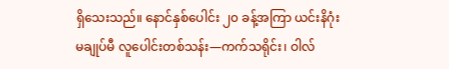ရှိသေးသည်။ နောင်နှစ်ပေါင်း ၂၀ ခန့်အကြာ ယင်းနိဂုံးမချုပ်မီ လူပေါင်းတစ်သန်း—ကက်သရိုင်း၊ ဝါလ်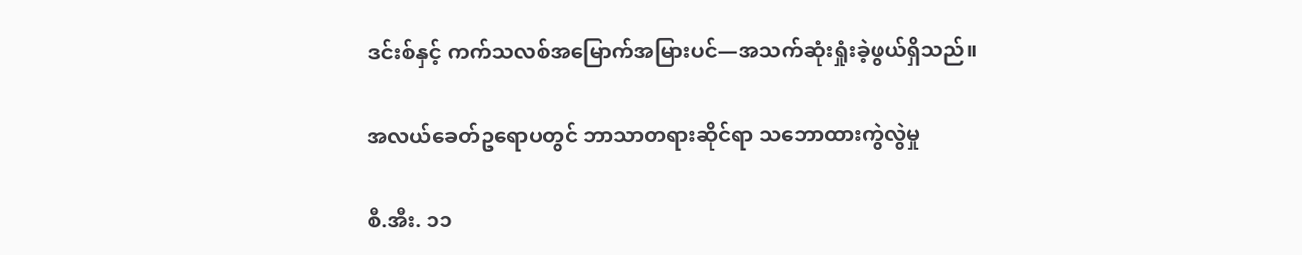ဒင်းစ်နှင့် ကက်သလစ်အမြောက်အမြားပင်—အသက်ဆုံးရှုံးခဲ့ဖွယ်ရှိသည်။

အလယ်ခေတ်ဥရောပတွင် ဘာသာတရားဆိုင်ရာ သဘောထားကွဲလွဲမှု

စီ.အီး. ၁၁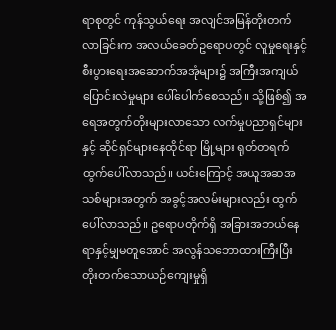ရာစုတွင် ကုန်သွယ်ရေး အလျင်အမြန်တိုးတက်လာခြင်းက အလယ်ခေတ်ဥရောပတွင် လူမှုရေးနှင့် စီးပွားရေးအဆောက်အအုံများ၌ အကြီးအကျယ်ပြောင်းလဲမှုများ ပေါ်ပေါက်စေသည်။ သို့ဖြစ်၍ အရေအတွက်တိုးများလာသော လက်မှုပညာရှင်များနှင့် ဆိုင်ရှင်များနေထိုင်ရာ မြို့များ ရုတ်တရက်ထွက်ပေါ်လာသည်။ ယင်းကြောင့် အယူအဆအသစ်များအတွက် အခွင့်အလမ်းများလည်း ထွက်ပေါ်လာသည်။ ဥရောပတိုက်ရှိ အခြားအဘယ်နေရာနှင့်မျှမတူအောင် အလွန်သဘောထားကြီးပြီး တိုးတက်သောယဉ်ကျေးမှုရှိ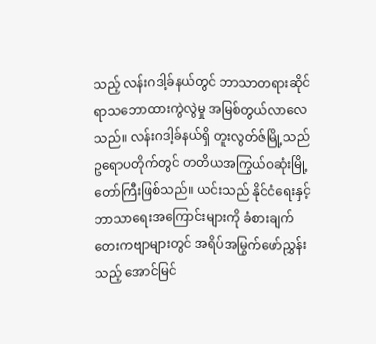သည့် လန်းဂဒါ့ခ်နယ်တွင် ဘာသာတရားဆိုင်ရာသဘောထားကွဲလွဲမှု အမြစ်တွယ်လာလေသည်။ လန်းဂဒါ့ခ်နယ်ရှိ တူးလွတ်ဇ်မြို့သည် ဥရောပတိုက်တွင် တတိယအကြွယ်ဝဆုံးမြို့တော်ကြီးဖြစ်သည်။ ယင်းသည် နိုင်ငံရေးနှင့် ဘာသာရေးအကြောင်းများကို ခံစားချက်တေးကဗျာများတွင် အရိပ်အမြွက်ဖော်ညွှန်းသည့် အောင်မြင်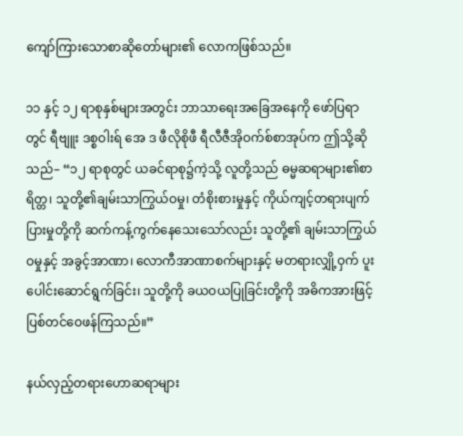ကျော်ကြားသောစာဆိုတော်များ၏ လောကဖြစ်သည်။

၁၁ နှင့် ၁၂ ရာစုနှစ်များအတွင်း ဘာသာရေးအခြေအနေကို ဖော်ပြရာတွင် ရီဗျူး ဒစ္စဝါးရ် အေ ဒ ဖီလိုစိုဖီ ရီလီဇီအိုဝက်စ်စာအုပ်က ဤသို့ဆိုသည်– “၁၂ ရာစုတွင် ယခင်ရာစု၌ကဲ့သို့ လူတို့သည် ဓမ္မဆရာများ၏စာရိတ္တ၊ သူတို့၏ချမ်းသာကြွယ်ဝမှု၊ တံစိုးစားမှုနှင့် ကိုယ်ကျင့်တရားပျက်ပြားမှုတို့ကို ဆက်ကန့်ကွက်နေသေးသော်လည်း သူတို့၏ ချမ်းသာကြွယ်ဝမှုနှင့် အခွင့်အာဏာ၊ လောကီအာဏာစက်များနှင့် မတရားလျှို့ဝှက် ပူးပေါင်းဆောင်ရွက်ခြင်း၊ သူတို့ကို ခယဝယပြုခြင်းတို့ကို အဓိကအားဖြင့် ပြစ်တင်ဝေဖန်ကြသည်။”

နယ်လှည့်တရားဟောဆရာများ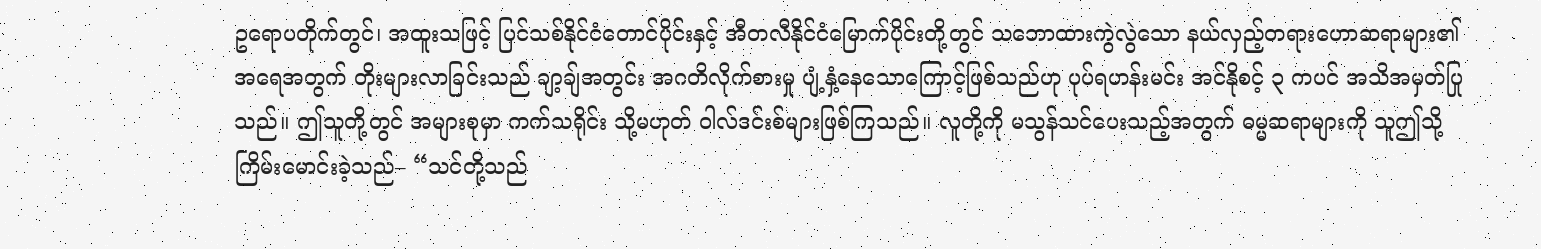ဥရောပတိုက်တွင်၊ အထူးသဖြင့် ပြင်သစ်နိုင်ငံတောင်ပိုင်းနှင့် အီတလီနိုင်ငံမြောက်ပိုင်းတို့တွင် သဘောထားကွဲလွဲသော နယ်လှည့်တရားဟောဆရာများ၏အရေအတွက် တိုးများလာခြင်းသည် ချာ့ချ်အတွင်း အဂတိလိုက်စားမှု ပျံ့နှံ့နေသောကြောင့်ဖြစ်သည်ဟု ပုပ်ရဟန်းမင်း အင်နိုစင့် ၃ ကပင် အသိအမှတ်ပြုသည်။ ဤသူတို့တွင် အများစုမှာ ကက်သရိုင်း သို့မဟုတ် ဝါလ်ဒင်းစ်များဖြစ်ကြသည်။ လူတို့ကို မသွန်သင်ပေးသည့်အတွက် ဓမ္မဆရာများကို သူဤသို့ကြိမ်းမောင်းခဲ့သည်– “သင်တို့သည်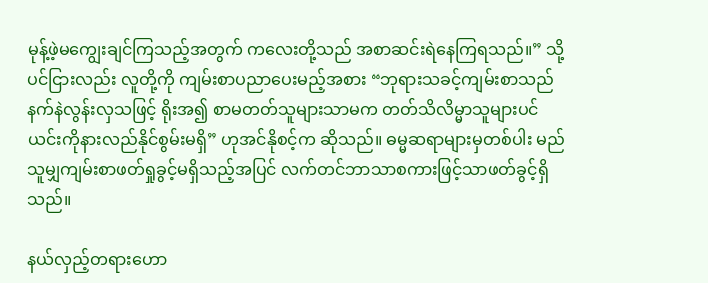မုန့်ဖဲ့မကျွေးချင်ကြသည့်အတွက် ကလေးတို့သည် အစာဆင်းရဲနေကြရသည်။” သို့ပင်ငြားလည်း လူတို့ကို ကျမ်းစာပညာပေးမည့်အစား “ဘုရားသခင့်ကျမ်းစာသည် နက်နဲလွန်းလှသဖြင့် ရိုးအ၍ စာမတတ်သူများသာမက တတ်သိလိမ္မာသူများပင် ယင်းကိုနားလည်နိုင်စွမ်းမရှိ” ဟုအင်နိုစင့်က ဆိုသည်။ ဓမ္မဆရာများမှတစ်ပါး မည်သူမျှကျမ်းစာဖတ်ရှုခွင့်မရှိသည့်အပြင် လက်တင်ဘာသာစကားဖြင့်သာဖတ်ခွင့်ရှိသည်။

နယ်လှည့်တရားဟော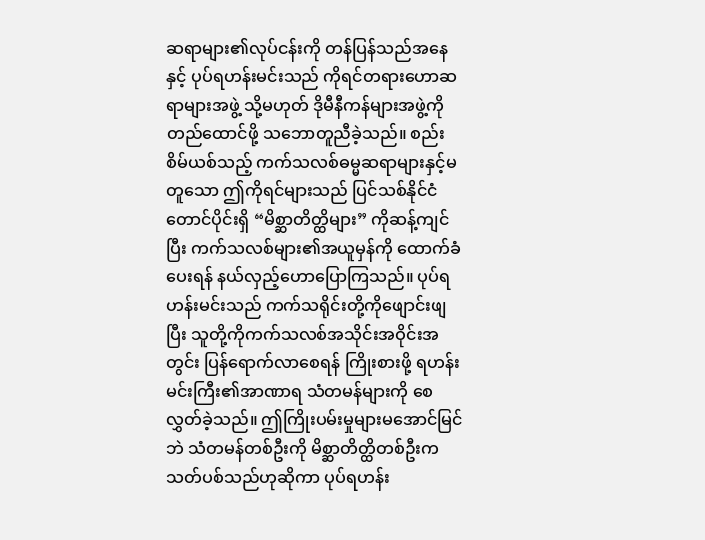ဆရာများ၏လုပ်ငန်းကို တန်ပြန်သည်အနေနှင့် ပုပ်ရဟန်းမင်းသည် ကိုရင်တရားဟောဆရာများအဖွဲ့ သို့မဟုတ် ဒိုမီနီကန်များအဖွဲ့ကိုတည်ထောင်ဖို့ သဘောတူညီခဲ့သည်။ စည်းစိမ်ယစ်သည့် ကက်သလစ်ဓမ္မဆရာများနှင့်မတူသော ဤကိုရင်များသည် ပြင်သစ်နိုင်ငံတောင်ပိုင်းရှိ “မိစ္ဆာတိတ္ထိများ” ကိုဆန့်ကျင်ပြီး ကက်သလစ်များ၏အယူမှန်ကို ထောက်ခံပေးရန် နယ်လှည့်ဟောပြောကြသည်။ ပုပ်ရဟန်းမင်းသည် ကက်သရိုင်းတို့ကိုဖျောင်းဖျပြီး သူတို့ကိုကက်သလစ်အသိုင်းအဝိုင်းအတွင်း ပြန်ရောက်လာစေရန် ကြိုးစားဖို့ ရဟန်းမင်းကြီး၏အာဏာရ သံတမန်များကို စေလွှတ်ခဲ့သည်။ ဤကြိုးပမ်းမှုများမအောင်မြင်ဘဲ သံတမန်တစ်ဦးကို မိစ္ဆာတိတ္ထိတစ်ဦးက သတ်ပစ်သည်ဟုဆိုကာ ပုပ်ရဟန်း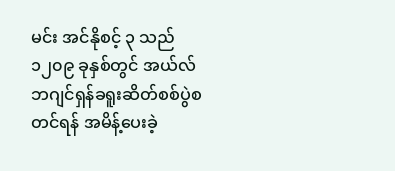မင်း အင်နိုစင့် ၃ သည် ၁၂၀၉ ခုနှစ်တွင် အယ်လ်ဘဂျင်ရှန်ခရူးဆိတ်စစ်ပွဲစတင်ရန် အမိန့်ပေးခဲ့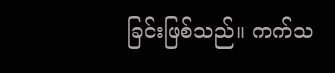ခြင်းဖြစ်သည်။ ကက်သ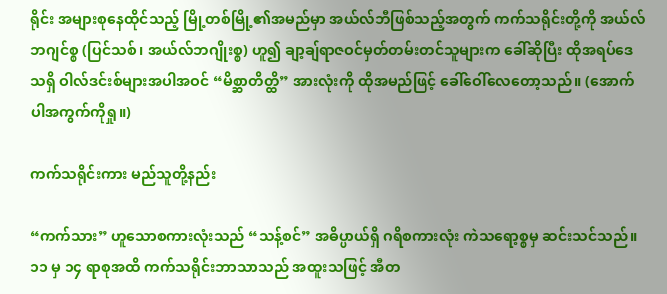ရိုင်း အများစုနေထိုင်သည့် မြို့တစ်မြို့၏အမည်မှာ အယ်လ်ဘီဖြစ်သည့်အတွက် ကက်သရိုင်းတို့ကို အယ်လ်ဘဂျင်စ္စ (ပြင်သစ်၊ အယ်လ်ဘဂျိုးစ္စ) ဟူ၍ ချာ့ချ်ရာဇဝင်မှတ်တမ်းတင်သူများက ခေါ်ဆိုပြီး ထိုအရပ်ဒေသရှိ ဝါလ်ဒင်းစ်များအပါအဝင် “မိစ္ဆာတိတ္ထိ” အားလုံးကို ထိုအမည်ဖြင့် ခေါ်ဝေါ်လေတော့သည်။ (အောက်ပါအကွက်ကိုရှု။)

ကက်သရိုင်းကား မည်သူတို့နည်း

“ကက်သား” ဟူသောစကားလုံးသည် “သန့်စင်” အဓိပ္ပာယ်ရှိ ဂရိစကားလုံး ကဲသရော့စ္စမှ ဆင်းသင်သည်။ ၁၁ မှ ၁၄ ရာစုအထိ ကက်သရိုင်းဘာသာသည် အထူးသဖြင့် အီတ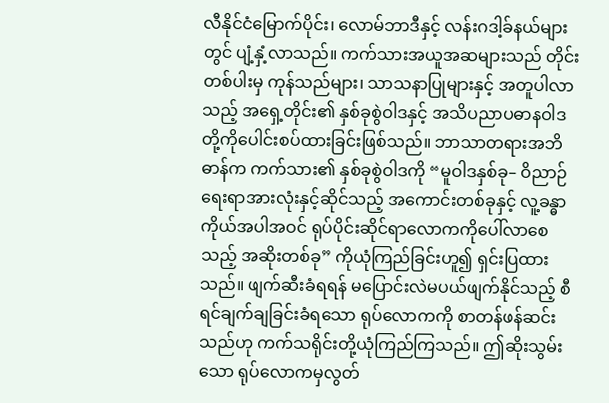လီနိုင်ငံမြောက်ပိုင်း၊ လောမ်ဘာဒီနှင့် လန်းဂဒါ့ခ်နယ်များတွင် ပျံ့နှံ့လာသည်။ ကက်သားအယူအဆများသည် တိုင်းတစ်ပါးမှ ကုန်သည်များ၊ သာသနာပြုများနှင့် အတူပါလာသည့် အရှေ့တိုင်း၏ နှစ်ခုစွဲဝါဒနှင့် အသိပညာပဓာနဝါဒတို့ကိုပေါင်းစပ်ထားခြင်းဖြစ်သည်။ ဘာသာတရားအဘိဓာန်က ကက်သား၏ နှစ်ခုစွဲဝါဒကို “မူဝါဒနှစ်ခု– ဝိညာဉ်ရေးရာအားလုံးနှင့်ဆိုင်သည့် အကောင်းတစ်ခုနှင့် လူ့ခန္ဓာကိုယ်အပါအဝင် ရုပ်ပိုင်းဆိုင်ရာလောကကိုပေါ်လာစေသည့် အဆိုးတစ်ခု” ကိုယုံကြည်ခြင်းဟူ၍ ရှင်းပြထားသည်။ ဖျက်ဆီးခံရရန် မပြောင်းလဲမပယ်ဖျက်နိုင်သည့် စီရင်ချက်ချခြင်းခံရသော ရုပ်လောကကို စာတန်ဖန်ဆင်းသည်ဟု ကက်သရိုင်းတို့ယုံကြည်ကြသည်။ ဤဆိုးသွမ်းသော ရုပ်လောကမှလွတ်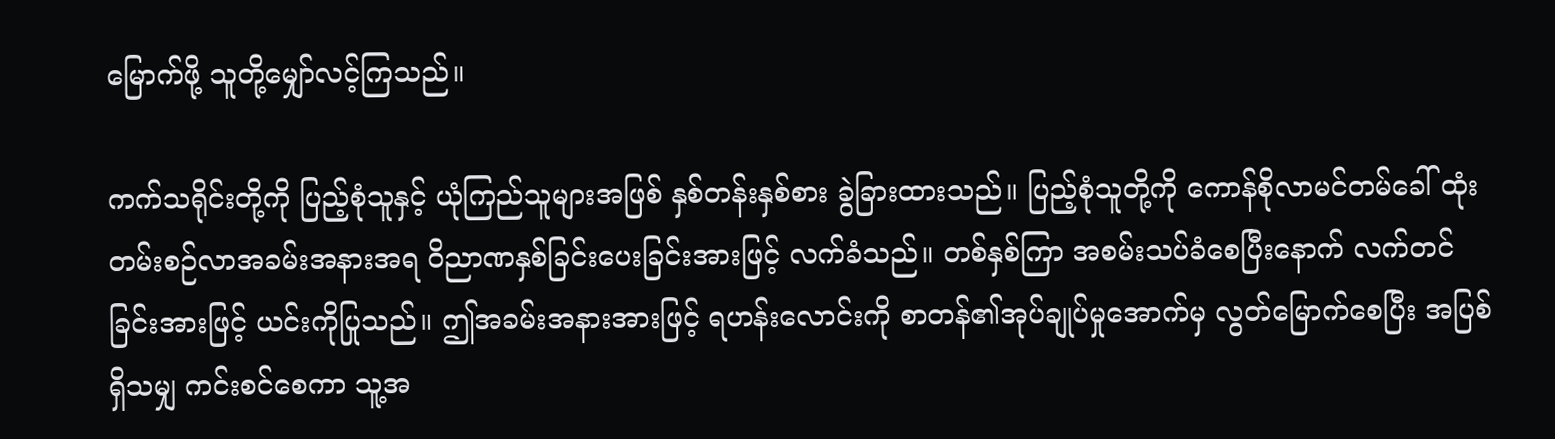မြောက်ဖို့ သူတို့မျှော်လင့်ကြသည်။

ကက်သရိုင်းတို့ကို ပြည့်စုံသူနှင့် ယုံကြည်သူများအဖြစ် နှစ်တန်းနှစ်စား ခွဲခြားထားသည်။ ပြည့်စုံသူတို့ကို ကောန်စိုလာမင်တမ်ခေါ် ထုံးတမ်းစဉ်လာအခမ်းအနားအရ ဝိညာဏနှစ်ခြင်းပေးခြင်းအားဖြင့် လက်ခံသည်။ တစ်နှစ်ကြာ အစမ်းသပ်ခံစေပြီးနောက် လက်တင်ခြင်းအားဖြင့် ယင်းကိုပြုသည်။ ဤအခမ်းအနားအားဖြင့် ရဟန်းလောင်းကို စာတန်၏အုပ်ချုပ်မှုအောက်မှ လွတ်မြောက်စေပြီး အပြစ်ရှိသမျှ ကင်းစင်စေကာ သူ့အ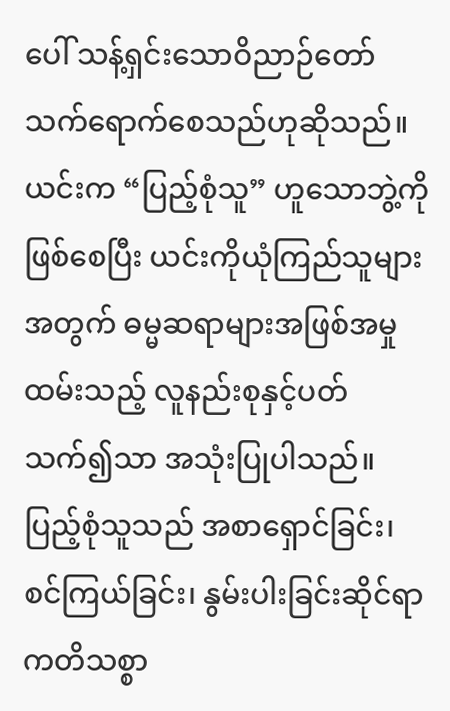ပေါ် သန့်ရှင်းသောဝိညာဉ်တော် သက်ရောက်စေသည်ဟုဆိုသည်။ ယင်းက “ပြည့်စုံသူ” ဟူသောဘွဲ့ကိုဖြစ်စေပြီး ယင်းကိုယုံကြည်သူများအတွက် ဓမ္မဆရာများအဖြစ်အမှုထမ်းသည့် လူနည်းစုနှင့်ပတ်သက်၍သာ အသုံးပြုပါသည်။ ပြည့်စုံသူသည် အစာရှောင်ခြင်း၊ စင်ကြယ်ခြင်း၊ နွမ်းပါးခြင်းဆိုင်ရာ ကတိသစ္စာ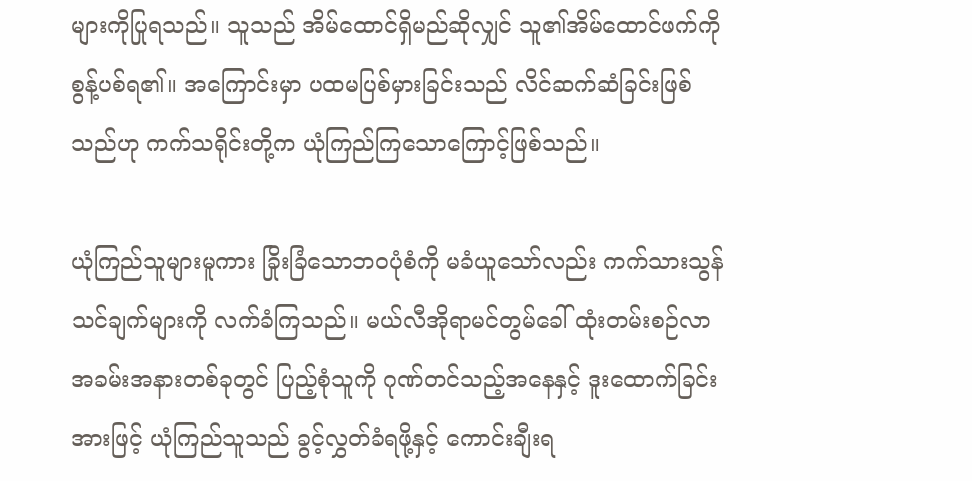များကိုပြုရသည်။ သူသည် အိမ်ထောင်ရှိမည်ဆိုလျှင် သူ၏အိမ်ထောင်ဖက်ကို စွန့်ပစ်ရ၏။ အကြောင်းမှာ ပထမပြစ်မှားခြင်းသည် လိင်ဆက်ဆံခြင်းဖြစ်သည်ဟု ကက်သရိုင်းတို့က ယုံကြည်ကြသောကြောင့်ဖြစ်သည်။

ယုံကြည်သူများမူကား ခြိုးခြံသောဘဝပုံစံကို မခံယူသော်လည်း ကက်သားသွန်သင်ချက်များကို လက်ခံကြသည်။ မယ်လီအိုရာမင်တွမ်ခေါ် ထုံးတမ်းစဉ်လာအခမ်းအနားတစ်ခုတွင် ပြည့်စုံသူကို ဂုဏ်တင်သည့်အနေနှင့် ဒူးထောက်ခြင်းအားဖြင့် ယုံကြည်သူသည် ခွင့်လွှတ်ခံရဖို့နှင့် ကောင်းချီးရ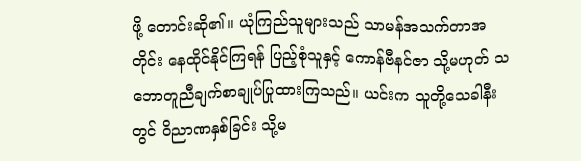ဖို့ တောင်းဆို၏။ ယုံကြည်သူများသည် သာမန်အသက်တာအတိုင်း နေထိုင်နိုင်ကြရန် ပြည့်စုံသူနှင့် ကောန်ဗီနင်ဇာ သို့မဟုတ် သဘောတူညီချက်စာချုပ်ပြုထားကြသည်။ ယင်းက သူတို့သေခါနီးတွင် ဝိညာဏနှစ်ခြင်း သို့မ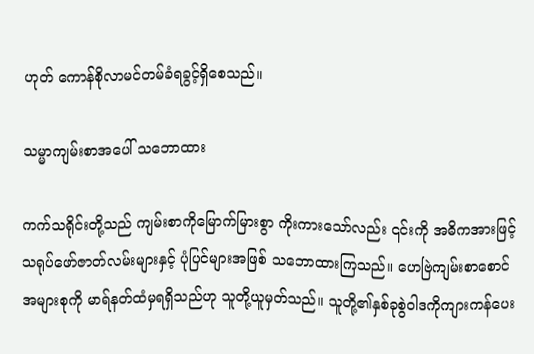ဟုတ် ကောန်စိုလာမင်တမ်ခံရခွင့်ရှိစေသည်။

သမ္မာကျမ်းစာအပေါ် သဘောထား

ကက်သရိုင်းတို့သည် ကျမ်းစာကိုမြောက်မြားစွာ ကိုးကားသော်လည်း ၎င်းကို အဓိကအားဖြင့် သရုပ်ဖော်ဇာတ်လမ်းများနှင့် ပုံပြင်များအဖြစ် သဘောထားကြသည်။ ဟေဗြဲကျမ်းစာစောင်အများစုကို မာရ်နတ်ထံမှရရှိသည်ဟု သူတို့ယူမှတ်သည်။ သူတို့၏နှစ်ခုစွဲဝါဒကိုကျားကန်ပေး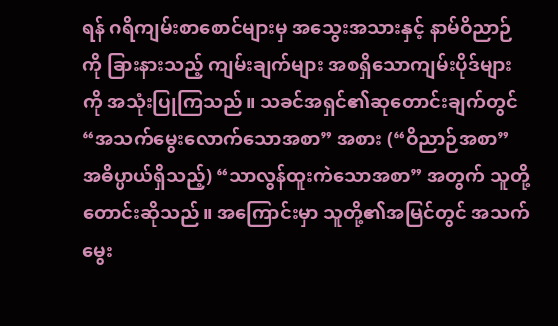ရန် ဂရိကျမ်းစာစောင်များမှ အသွေးအသားနှင့် နာမ်ဝိညာဉ်ကို ခြားနားသည့် ကျမ်းချက်များ အစရှိသောကျမ်းပိုဒ်များကို အသုံးပြုကြသည်။ သခင်အရှင်၏ဆုတောင်းချက်တွင် “အသက်မွေးလောက်သောအစာ” အစား (“ဝိညာဉ်အစာ” အဓိပ္ပာယ်ရှိသည့်) “သာလွန်ထူးကဲသောအစာ” အတွက် သူတို့တောင်းဆိုသည်။ အကြောင်းမှာ သူတို့၏အမြင်တွင် အသက်မွေး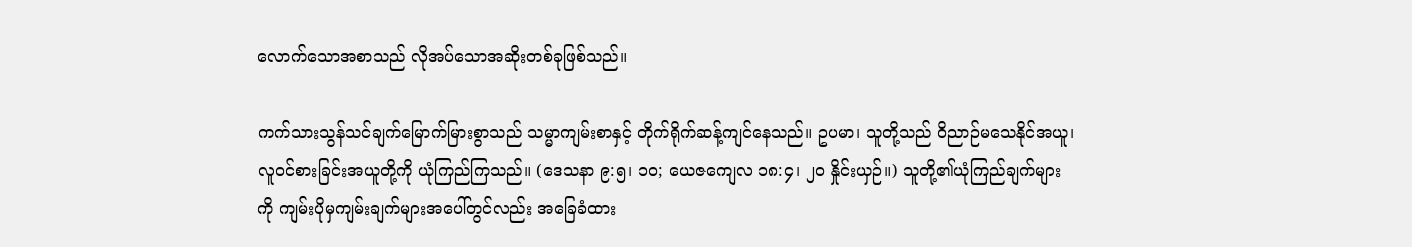လောက်သောအစာသည် လိုအပ်သောအဆိုးတစ်ခုဖြစ်သည်။

ကက်သားသွန်သင်ချက်မြောက်မြားစွာသည် သမ္မာကျမ်းစာနှင့် တိုက်ရိုက်ဆန့်ကျင်နေသည်။ ဥပမာ၊ သူတို့သည် ဝိညာဉ်မသေနိုင်အယူ၊ လူဝင်စားခြင်းအယူတို့ကို ယုံကြည်ကြသည်။ (ဒေသနာ ၉:၅၊ ၁၀; ယေဇကျေလ ၁၈:၄၊ ၂၀ နှိုင်းယှဉ်။) သူတို့၏ယုံကြည်ချက်များကို ကျမ်းပိုမှကျမ်းချက်များအပေါ်တွင်လည်း အခြေခံထား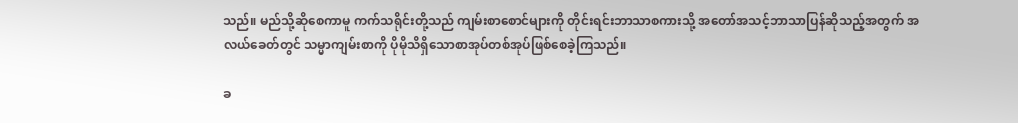သည်။ မည်သို့ဆိုစေကာမူ ကက်သရိုင်းတို့သည် ကျမ်းစာစောင်များကို တိုင်းရင်းဘာသာစကားသို့ အတော်အသင့်ဘာသာပြန်ဆိုသည့်အတွက် အလယ်ခေတ်တွင် သမ္မာကျမ်းစာကို ပိုမိုသိရှိသောစာအုပ်တစ်အုပ်ဖြစ်စေခဲ့ကြသည်။

ခ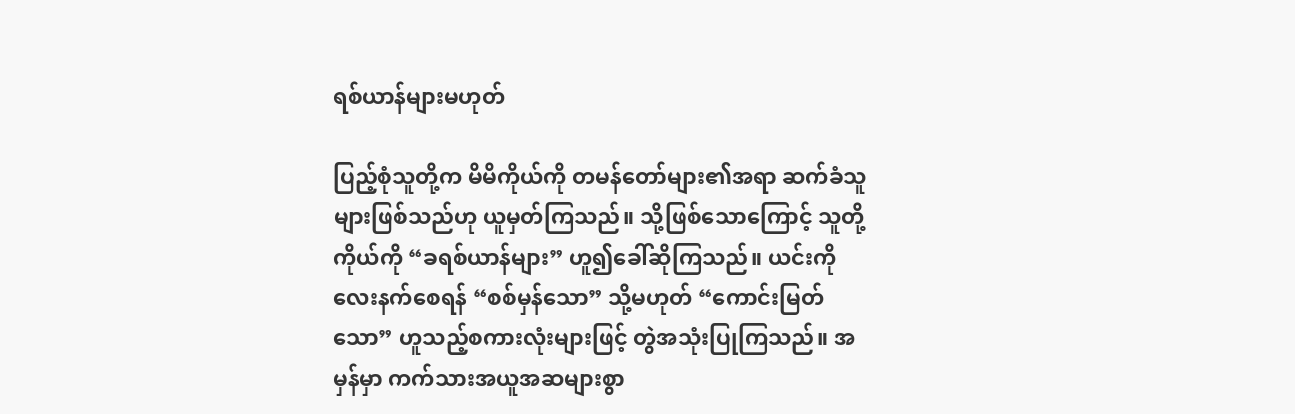ရစ်ယာန်များမဟုတ်

ပြည့်စုံသူတို့က မိမိကိုယ်ကို တမန်တော်များ၏အရာ ဆက်ခံသူများဖြစ်သည်ဟု ယူမှတ်ကြသည်။ သို့ဖြစ်သောကြောင့် သူတို့ကိုယ်ကို “ခရစ်ယာန်များ” ဟူ၍ခေါ်ဆိုကြသည်။ ယင်းကိုလေးနက်စေရန် “စစ်မှန်သော” သို့မဟုတ် “ကောင်းမြတ်သော” ဟူသည့်စကားလုံးများဖြင့် တွဲအသုံးပြုကြသည်။ အမှန်မှာ ကက်သားအယူအဆများစွာ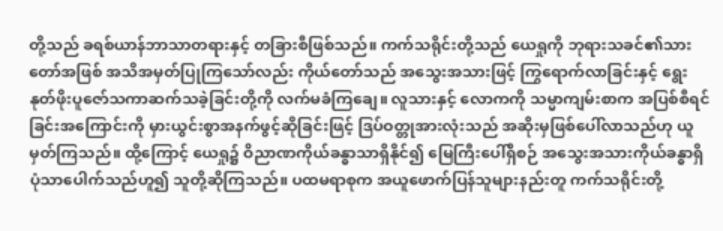တို့သည် ခရစ်ယာန်ဘာသာတရားနှင့် တခြားစီဖြစ်သည်။ ကက်သရိုင်းတို့သည် ယေရှုကို ဘုရားသခင်၏သားတော်အဖြစ် အသိအမှတ်ပြုကြသော်လည်း ကိုယ်တော်သည် အသွေးအသားဖြင့် ကြွရောက်လာခြင်းနှင့် ရွေးနုတ်ဖိုးပူဇော်သကာဆက်သခဲ့ခြင်းတို့ကို လက်မခံကြချေ။ လူသားနှင့် လောကကို သမ္မာကျမ်းစာက အပြစ်စီရင်ခြင်းအကြောင်းကို မှားယွင်းစွာအနက်ဖွင့်ဆိုခြင်းဖြင့် ဒြပ်ဝတ္တုအားလုံးသည် အဆိုးမှဖြစ်ပေါ်လာသည်ဟု ယူမှတ်ကြသည်။ ထို့ကြောင့် ယေရှု၌ ဝိညာဏကိုယ်ခန္ဓာသာရှိနိုင်၍ မြေကြီးပေါ်ရှိစဉ် အသွေးအသားကိုယ်ခန္ဓာရှိပုံသာပေါက်သည်ဟူ၍ သူတို့ဆိုကြသည်။ ပထမရာစုက အယူဖောက်ပြန်သူများနည်းတူ ကက်သရိုင်းတို့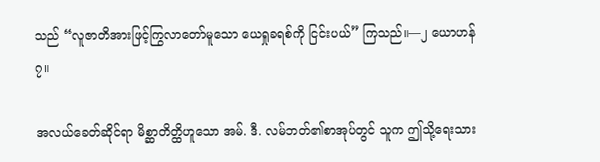သည် “လူဇာတိအားဖြင့်ကြွလာတော်မူသော ယေရှုခရစ်ကို ငြင်းပယ်” ကြသည်။—၂ ယောဟန် ၇။

အလယ်ခေတ်ဆိုင်ရာ မိစ္ဆာတိတ္ထိဟူသော အမ်. ဒီ. လမ်ဘတ်၏စာအုပ်တွင် သူက ဤသို့ရေးသား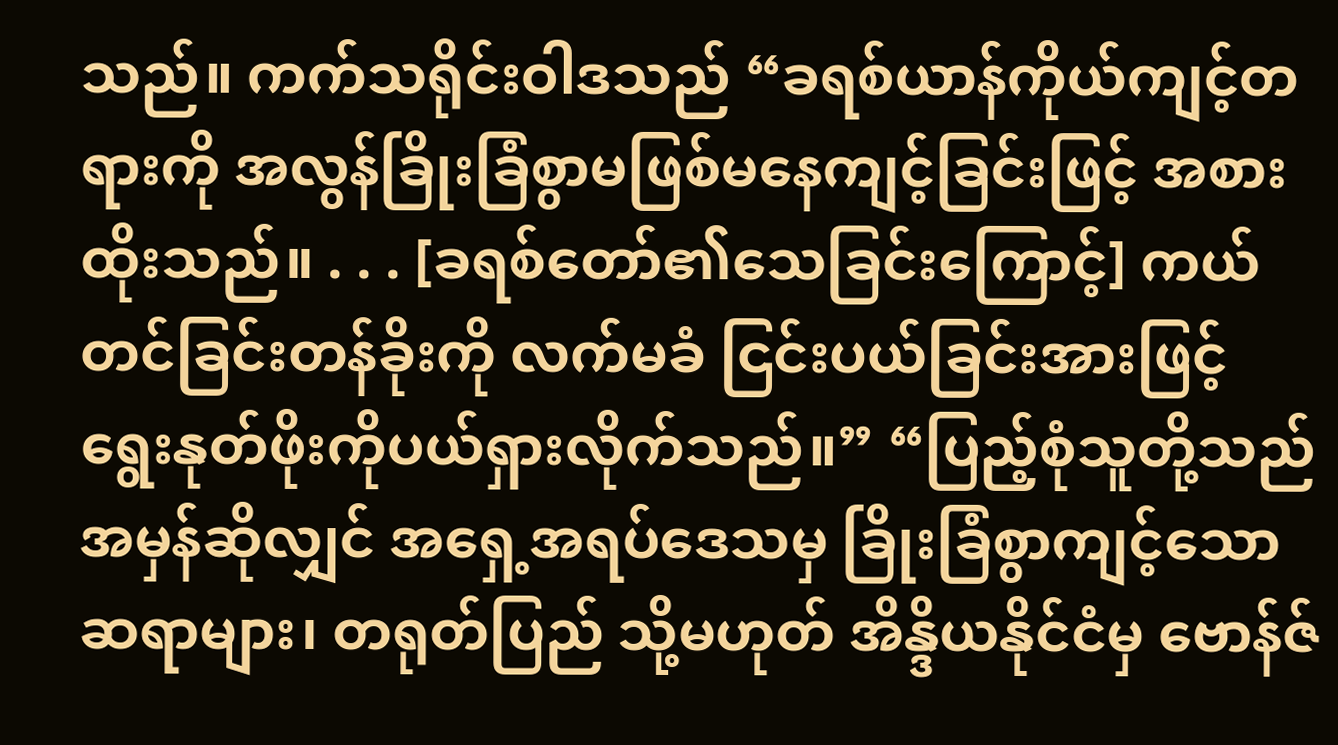သည်။ ကက်သရိုင်းဝါဒသည် “ခရစ်ယာန်ကိုယ်ကျင့်တရားကို အလွန်ခြိုးခြံစွာမဖြစ်မနေကျင့်ခြင်းဖြင့် အစားထိုးသည်။ . . . [ခရစ်တော်၏သေခြင်းကြောင့်] ကယ်တင်ခြင်းတန်ခိုးကို လက်မခံ ငြင်းပယ်ခြင်းအားဖြင့် ရွေးနုတ်ဖိုးကိုပယ်ရှားလိုက်သည်။” “ပြည့်စုံသူတို့သည် အမှန်ဆိုလျှင် အရှေ့အရပ်ဒေသမှ ခြိုးခြံစွာကျင့်သောဆရာများ၊ တရုတ်ပြည် သို့မဟုတ် အိန္ဒိယနိုင်ငံမှ ဗောန်ဇ်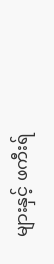များနှင့် ဖကီးရ်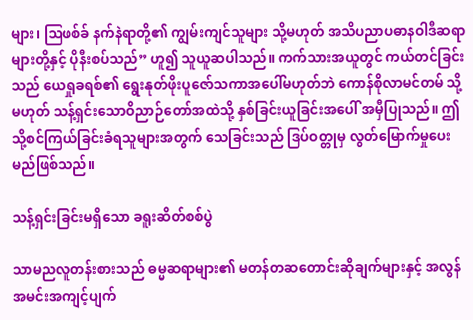များ၊ ဩဖစ်ခ် နက်နဲရာတို့၏ ကျွမ်းကျင်သူများ သို့မဟုတ် အသိပညာပဓာနဝါဒီဆရာများတို့နှင့် ပိုနီးစပ်သည်” ဟူ၍ သူယူဆပါသည်။ ကက်သားအယူတွင် ကယ်တင်ခြင်းသည် ယေရှုခရစ်၏ ရွေးနုတ်ဖိုးပူဇော်သကာအပေါ်မဟုတ်ဘဲ ကောန်စိုလာမင်တမ် သို့မဟုတ် သန့်ရှင်းသောဝိညာဉ်တော်အထဲသို့ နှစ်ခြင်းယူခြင်းအပေါ် အမှီပြုသည်။ ဤသို့စင်ကြယ်ခြင်းခံရသူများအတွက် သေခြင်းသည် ဒြပ်ဝတ္တုမှ လွတ်မြောက်မှုပေးမည်ဖြစ်သည်။

သန့်ရှင်းခြင်းမရှိသော ခရူးဆိတ်စစ်ပွဲ

သာမညလူတန်းစားသည် ဓမ္မဆရာများ၏ မတန်တဆတောင်းဆိုချက်များနှင့် အလွန်အမင်းအကျင့်ပျက်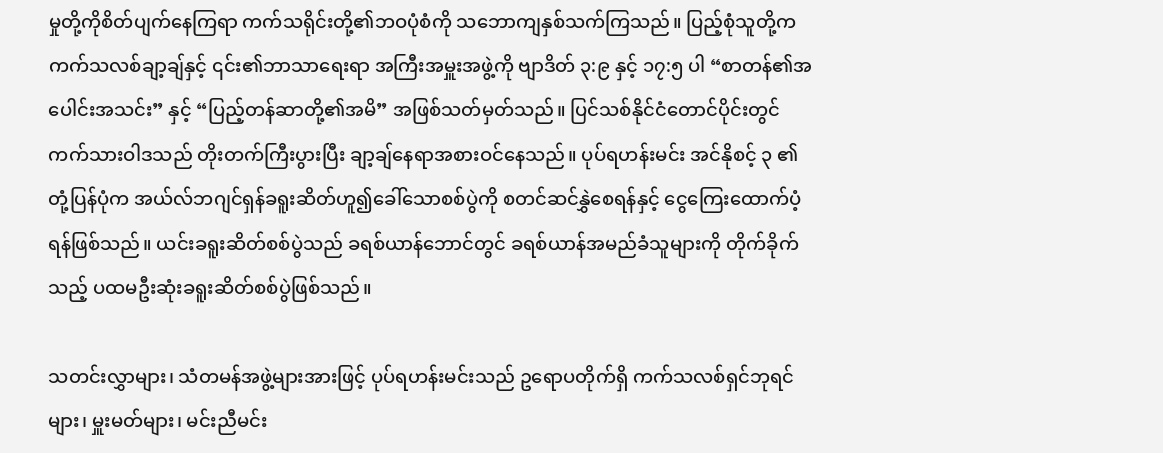မှုတို့ကိုစိတ်ပျက်နေကြရာ ကက်သရိုင်းတို့၏ဘဝပုံစံကို သဘောကျနှစ်သက်ကြသည်။ ပြည့်စုံသူတို့က ကက်သလစ်ချာ့ချ်နှင့် ၎င်း၏ဘာသာရေးရာ အကြီးအမှူးအဖွဲ့ကို ဗျာဒိတ် ၃:၉ နှင့် ၁၇:၅ ပါ “စာတန်၏အပေါင်းအသင်း” နှင့် “ပြည့်တန်ဆာတို့၏အမိ” အဖြစ်သတ်မှတ်သည်။ ပြင်သစ်နိုင်ငံတောင်ပိုင်းတွင် ကက်သားဝါဒသည် တိုးတက်ကြီးပွားပြီး ချာ့ချ်နေရာအစားဝင်နေသည်။ ပုပ်ရဟန်းမင်း အင်နိုစင့် ၃ ၏တုံ့ပြန်ပုံက အယ်လ်ဘဂျင်ရှန်ခရူးဆိတ်ဟူ၍ခေါ်သောစစ်ပွဲကို စတင်ဆင်နွှဲစေရန်နှင့် ငွေကြေးထောက်ပံ့ရန်ဖြစ်သည်။ ယင်းခရူးဆိတ်စစ်ပွဲသည် ခရစ်ယာန်ဘောင်တွင် ခရစ်ယာန်အမည်ခံသူများကို တိုက်ခိုက်သည့် ပထမဦးဆုံးခရူးဆိတ်စစ်ပွဲဖြစ်သည်။

သတင်းလွှာများ၊ သံတမန်အဖွဲ့များအားဖြင့် ပုပ်ရဟန်းမင်းသည် ဥရောပတိုက်ရှိ ကက်သလစ်ရှင်ဘုရင်များ၊ မှူးမတ်များ၊ မင်းညီမင်း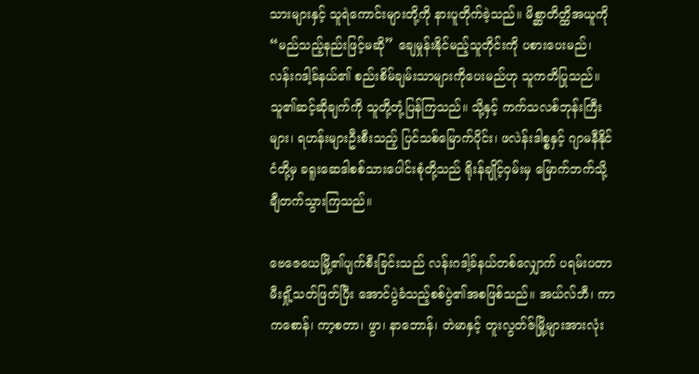သားများနှင့် သူရဲကောင်းများတို့ကို နားပူတိုက်ခဲ့သည်။ မိစ္ဆာတိတ္ထိအယူကို “မည်သည့်နည်းဖြင့်မဆို” ချေမှုန်းနိုင်မည့်သူတိုင်းကို ပစားပေးမည်၊ လန်းဂဒါ့ခ်နယ်၏ စည်းစိမ်ချမ်းသာများကိုပေးမည်ဟု သူကတိပြုသည်။ သူ၏ဆင့်ဆိုချက်ကို သူတို့တုံ့ပြန်ကြသည်။ သို့နှင့် ကက်သလစ်ဘုန်းကြီးများ၊ ရဟန်းများဦးစီးသည့် ပြင်သစ်မြောက်ပိုင်း၊ ဖလဲန်းဒါစ္စနှင့် ဂျာမနီနိုင်ငံတို့မှ ခရူးဆေဒါစစ်သားပေါင်းစုံတို့သည် ရိုးန်ချိုင့်ဝှမ်းမှ မြောက်ဘက်သို့ချီတက်သွားကြသည်။

ဗေဇေယေမြို့၏ပျက်စီးခြင်းသည် လန်းဂဒါ့ခ်နယ်တစ်လျှောက် ပရမ်းပတာမီးရှို့သတ်ဖြတ်ပြီး အောင်ပွဲခံသည့်စစ်ပွဲ၏အစဖြစ်သည်။ အယ်လ်ဘီ၊ ကာကစောန်၊ ကာ့စတာ၊ ဖွာ၊ နာဘောန်၊ တဲမာနှင့် တူးလွတ်ဇ်မြို့များအားလုံး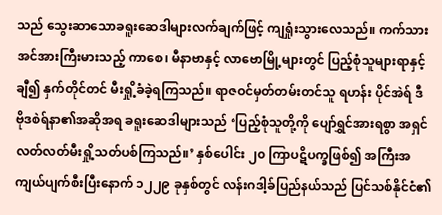သည် သွေးဆာသောခရူးဆေဒါများလက်ချက်ဖြင့် ကျရှုံးသွားလေသည်။ ကက်သားအင်အားကြီးမားသည့် ကာစေ၊ မီနာဗာနှင့် လာဗောမြို့များတွင် ပြည့်စုံသူများရာနှင့်ချီ၍ နှက်တိုင်တင် မီးရှို့ခံခဲ့ရကြသည်။ ရာဇဝင်မှတ်တမ်းတင်သူ ရဟန်း ပိုင်အဲရ် ဒီ ဗိုဒစဲရ်နာ၏အဆိုအရ ခရူးဆေဒါများသည် ‘ပြည့်စုံသူတို့ကို ပျော်ရွှင်အားရစွာ အရှင်လတ်လတ်မီးရှို့သတ်ပစ်ကြသည်။’ နှစ်ပေါင်း ၂၀ ကြာပဋိပက္ခဖြစ်၍ အကြီးအကျယ်ပျက်စီးပြီးနောက် ၁၂၂၉ ခုနှစ်တွင် လန်းဂဒါ့ခ်ပြည်နယ်သည် ပြင်သစ်နိုင်ငံ၏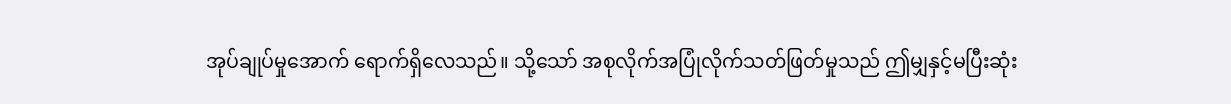အုပ်ချုပ်မှုအောက် ရောက်ရှိလေသည်။ သို့သော် အစုလိုက်အပြုံလိုက်သတ်ဖြတ်မှုသည် ဤမျှနှင့်မပြီးဆုံး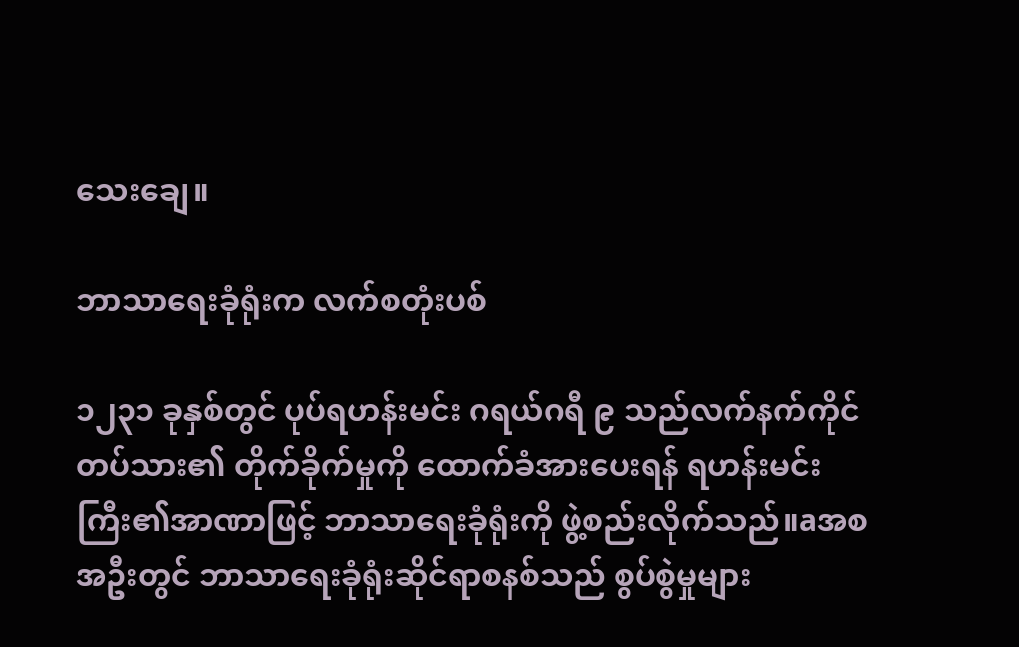သေးချေ။

ဘာသာရေးခုံရုံးက လက်စတုံးပစ်

၁၂၃၁ ခုနှစ်တွင် ပုပ်ရဟန်းမင်း ဂရယ်ဂရီ ၉ သည်လက်နက်ကိုင်တပ်သား၏ တိုက်ခိုက်မှုကို ထောက်ခံအားပေးရန် ရဟန်းမင်းကြီး၏အာဏာဖြင့် ဘာသာရေးခုံရုံးကို ဖွဲ့စည်းလိုက်သည်။aအစအဦးတွင် ဘာသာရေးခုံရုံးဆိုင်ရာစနစ်သည် စွပ်စွဲမှုများ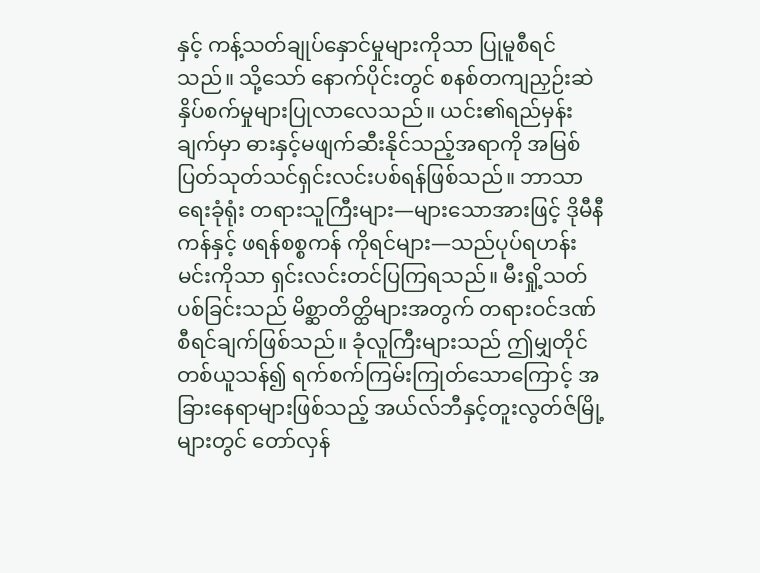နှင့် ကန့်သတ်ချုပ်နှောင်မှုများကိုသာ ပြုမူစီရင်သည်။ သို့သော် နောက်ပိုင်းတွင် စနစ်တကျညှဉ်းဆဲနှိပ်စက်မှုများပြုလာလေသည်။ ယင်း၏ရည်မှန်းချက်မှာ ဓားနှင့်မဖျက်ဆီးနိုင်သည့်အရာကို အမြစ်ပြတ်သုတ်သင်ရှင်းလင်းပစ်ရန်ဖြစ်သည်။ ဘာသာရေးခုံရုံး တရားသူကြီးများ—များသောအားဖြင့် ဒိုမီနီကန်နှင့် ဖရန်စစ္စကန် ကိုရင်များ—သည်ပုပ်ရဟန်းမင်းကိုသာ ရှင်းလင်းတင်ပြကြရသည်။ မီးရှို့သတ်ပစ်ခြင်းသည် မိစ္ဆာတိတ္ထိများအတွက် တရားဝင်ဒဏ်စီရင်ချက်ဖြစ်သည်။ ခုံလူကြီးများသည် ဤမျှတိုင် တစ်ယူသန်၍ ရက်စက်ကြမ်းကြုတ်သောကြောင့် အခြားနေရာများဖြစ်သည့် အယ်လ်ဘီနှင့်တူးလွတ်ဇ်မြို့များတွင် တော်လှန်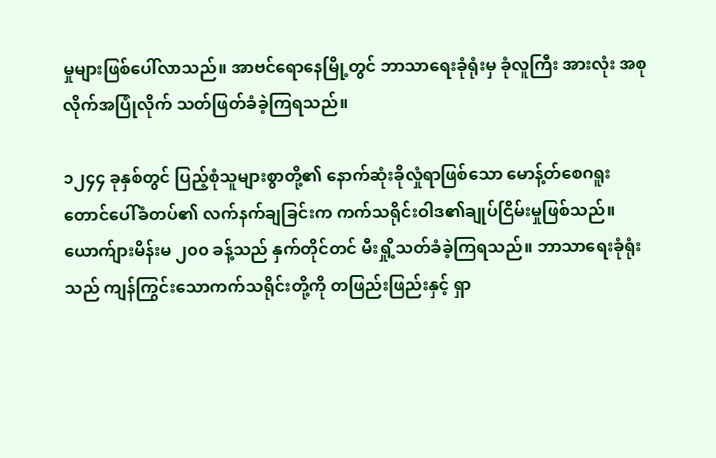မှုများဖြစ်ပေါ်လာသည်။ အာဗင်ရောနေမြို့တွင် ဘာသာရေးခုံရုံးမှ ခုံလူကြီး အားလုံး အစုလိုက်အပြုံလိုက် သတ်ဖြတ်ခံခဲ့ကြရသည်။

၁၂၄၄ ခုနှစ်တွင် ပြည့်စုံသူများစွာတို့၏ နောက်ဆုံးခိုလှုံရာဖြစ်သော မောန့်တ်စေဂရူးတောင်ပေါ်ခံတပ်၏ လက်နက်ချခြင်းက ကက်သရိုင်းဝါဒ၏ချုပ်ငြိမ်းမှုဖြစ်သည်။ ယောက်ျားမိန်းမ ၂၀၀ ခန့်သည် နှက်တိုင်တင် မီးရှို့သတ်ခံခဲ့ကြရသည်။ ဘာသာရေးခုံရုံးသည် ကျန်ကြွင်းသောကက်သရိုင်းတို့ကို တဖြည်းဖြည်းနှင့် ရှာ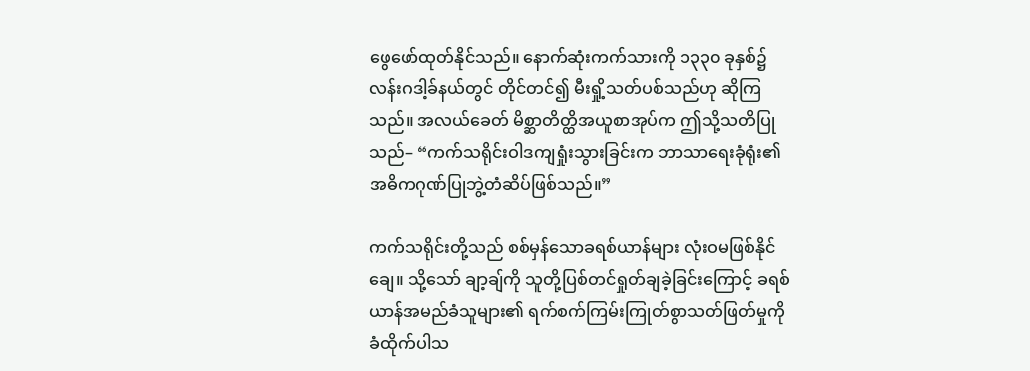ဖွေဖော်ထုတ်နိုင်သည်။ နောက်ဆုံးကက်သားကို ၁၃၃၀ ခုနှစ်၌ လန်းဂဒါ့ခ်နယ်တွင် တိုင်တင်၍ မီးရှို့သတ်ပစ်သည်ဟု ဆိုကြသည်။ အလယ်ခေတ် မိစ္ဆာတိတ္ထိအယူစာအုပ်က ဤသို့သတိပြုသည်– “ကက်သရိုင်းဝါဒကျရှုံးသွားခြင်းက ဘာသာရေးခုံရုံး၏ အဓိကဂုဏ်ပြုဘွဲ့တံဆိပ်ဖြစ်သည်။”

ကက်သရိုင်းတို့သည် စစ်မှန်သောခရစ်ယာန်များ လုံးဝမဖြစ်နိုင်ချေ။ သို့သော် ချာ့ချ်ကို သူတို့ပြစ်တင်ရှုတ်ချခဲ့ခြင်းကြောင့် ခရစ်ယာန်အမည်ခံသူများ၏ ရက်စက်ကြမ်းကြုတ်စွာသတ်ဖြတ်မှုကို ခံထိုက်ပါသ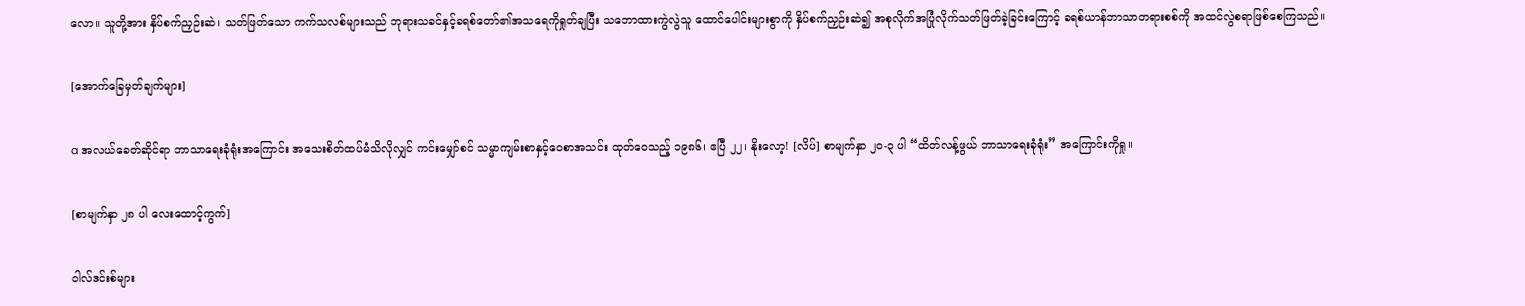လော။ သူတို့အား နှိပ်စက်ညှဉ်းဆဲ၊ သတ်ဖြတ်သော ကက်သလစ်များသည် ဘုရားသခင်နှင့်ခရစ်တော်၏အသရေကိုရှုတ်ချပြီး သဘောထားကွဲလွဲသူ ထောင်ပေါင်းများစွာကို နှိပ်စက်ညှဉ်းဆဲ၍ အစုလိုက်အပြုံလိုက်သတ်ဖြတ်ခဲ့ခြင်းကြောင့် ခရစ်ယာန်ဘာသာတရားစစ်ကို အထင်လွဲစရာဖြစ်စေကြသည်။

[အောက်ခြေမှတ်ချက်များ]

a အလယ်ခေတ်ဆိုင်ရာ ဘာသာရေးခုံရုံးအကြောင်း အသေးစိတ်ထပ်မံသိလိုလျှင် ကင်းမျှော်စင် သမ္မာကျမ်းစာနှင့်ဝေစာအသင်း ထုတ်ဝေသည့် ၁၉၈၆၊ ဧပြီ ၂၂၊ နိုးလော့! [လိပ်] စာမျက်နှာ ၂၀-၃ ပါ “ထိတ်လန့်ဖွယ် ဘာသာရေးခုံရုံး” အကြောင်းကိုရှု။

[စာမျက်နှာ ၂၈ ပါ လေးထောင့်ကွက်]

ဝါလ်ဒင်းစ်များ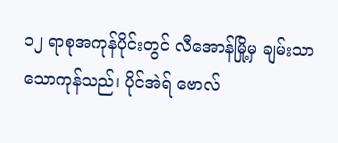၁၂ ရာစုအကုန်ပိုင်းတွင် လီအောန်မြို့မှ ချမ်းသာသောကုန်သည်၊ ပိုင်အဲရ် ဗောလ်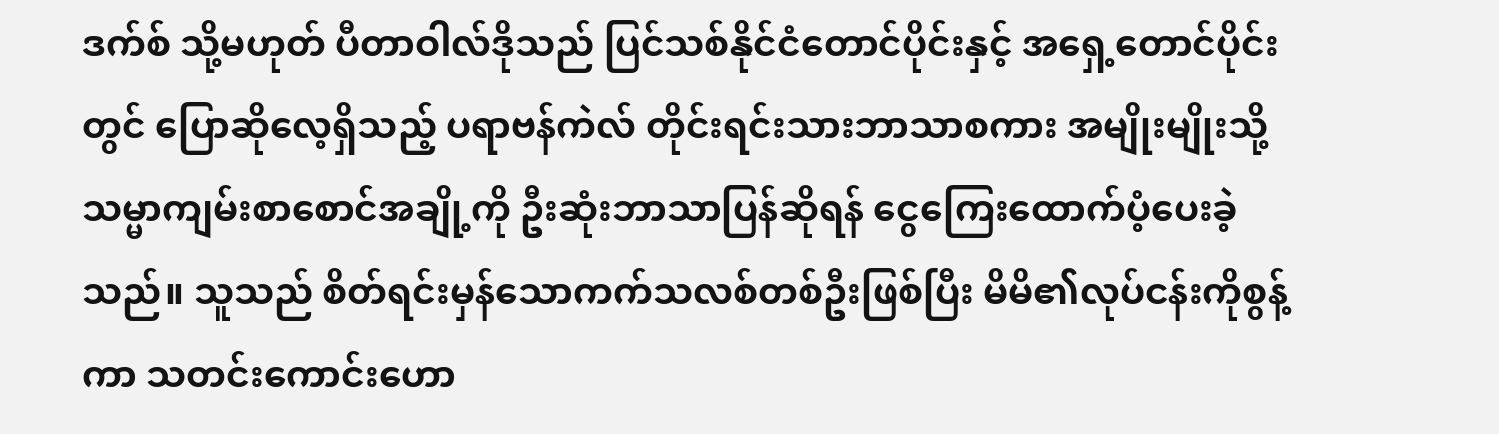ဒက်စ် သို့မဟုတ် ပီတာဝါလ်ဒိုသည် ပြင်သစ်နိုင်ငံတောင်ပိုင်းနှင့် အရှေ့တောင်ပိုင်းတွင် ပြောဆိုလေ့ရှိသည့် ပရာဗန်ကဲလ် တိုင်းရင်းသားဘာသာစကား အမျိုးမျိုးသို့ သမ္မာကျမ်းစာစောင်အချို့ကို ဦးဆုံးဘာသာပြန်ဆိုရန် ငွေကြေးထောက်ပံ့ပေးခဲ့သည်။ သူသည် စိတ်ရင်းမှန်သောကက်သလစ်တစ်ဦးဖြစ်ပြီး မိမိ၏လုပ်ငန်းကိုစွန့်ကာ သတင်းကောင်းဟော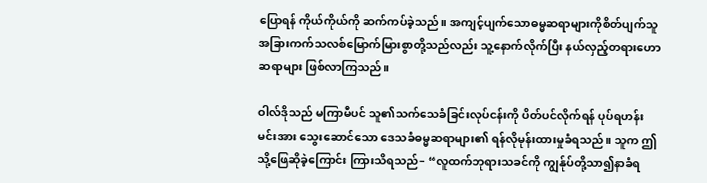ပြောရန် ကိုယ်ကိုယ်ကို ဆက်ကပ်ခဲ့သည်။ အကျင့်ပျက်သောဓမ္မဆရာများကိုစိတ်ပျက်သူ အခြားကက်သလစ်မြောက်မြားစွာတို့သည်လည်း သူ့နောက်လိုက်ပြီး နယ်လှည့်တရားဟောဆရာများ ဖြစ်လာကြသည်။

ဝါလ်ဒိုသည် မကြာမီပင် သူ၏သက်သေခံခြင်းလုပ်ငန်းကို ပိတ်ပင်လိုက်ရန် ပုပ်ရဟန်းမင်းအား သွေးဆောင်သော ဒေသခံဓမ္မဆရာများ၏ ရန်လိုမုန်းထားမှုခံရသည်။ သူက ဤသို့ဖြေဆိုခဲ့ကြောင်း ကြားသိရသည်– “လူထက်ဘုရားသခင်ကို ကျွန်ုပ်တို့သာ၍နာခံရ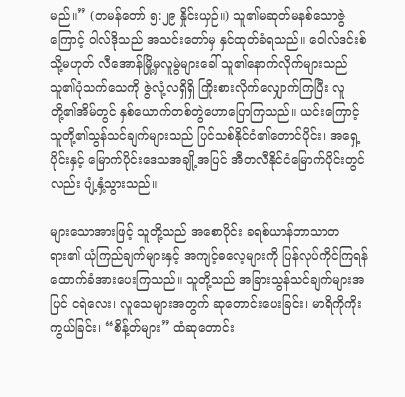မည်။” (တမန်တော် ၅:၂၉ နှိုင်းယှဉ်။) သူ၏မဆုတ်မနစ်သောဇွဲကြောင့် ဝါလ်ဒိုသည် အသင်းတော်မှ နှင်ထုတ်ခံရသည်။ ဝေါလ်ဒင်းစ် သို့မဟုတ် လီအောန်မြို့မှလူမွဲများခေါ် သူ၏နောက်လိုက်များသည် သူ၏ပုံသက်သေကို ဇွဲလုံ့လရှိရှိ ကြိုးစားလိုက်လျှောက်ကြပြီး လူတို့၏အိမ်တွင် နှစ်ယောက်တစ်တွဲဟောပြောကြသည်။ ယင်းကြောင့် သူတို့၏သွန်သင်ချက်များသည် ပြင်သစ်နိုင်ငံ၏တောင်ပိုင်း၊ အရှေ့ပိုင်းနှင့် မြောက်ပိုင်းဒေသအချို့အပြင် အီတလီနိုင်ငံမြောက်ပိုင်းတွင်လည်း ပျံ့နှံ့သွားသည်။

များသောအားဖြင့် သူတို့သည် အစောပိုင်း ခရစ်ယာန်ဘာသာတရား၏ ယုံကြည်ချက်များနှင့် အကျင့်ဓလေ့များကို ပြန်လုပ်ကိုင်ကြရန် ထောက်ခံအားပေးကြသည်။ သူတို့သည် အခြားသွန်သင်ချက်များအပြင် ငရဲလေး၊ လူသေများအတွက် ဆုတောင်းပေးခြင်း၊ မာရိကိုကိုးကွယ်ခြင်း၊ “စိန့်တ်များ” ထံဆုတောင်း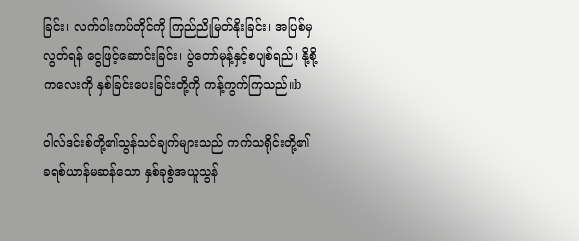ခြင်း၊ လက်ဝါးကပ်တိုင်ကို ကြည်ညိုမြတ်နိုးခြင်း၊ အပြစ်မှလွတ်ရန် ငွေဖြင့်ဆောင်းခြင်း၊ ပွဲတော်မုန့်နှင့်စပျစ်ရည်၊ နို့စို့ကလေးကို နှစ်ခြင်းပေးခြင်းတို့ကို ကန့်ကွက်ကြသည်။b

ဝါလ်ဒင်းစ်တို့၏သွန်သင်ချက်များသည် ကက်သရိုင်းတို့၏ ခရစ်ယာန်မဆန်သော နှစ်ခုစွဲအယူသွန်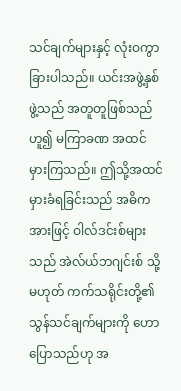သင်ချက်များနှင့် လုံးဝကွာခြားပါသည်။ ယင်းအဖွဲ့နှစ်ဖွဲ့သည် အတူတူဖြစ်သည်ဟူ၍ မကြာခဏ အထင်မှားကြသည်။ ဤသို့အထင်မှားခံရခြင်းသည် အဓိကအားဖြင့် ဝါလ်ဒင်းစ်များသည် အဲလ်ယ်ဘဂျင်းစ် သို့မဟုတ် ကက်သရိုင်းတို့၏သွန်သင်ချက်များကို ဟောပြောသည်ဟု အ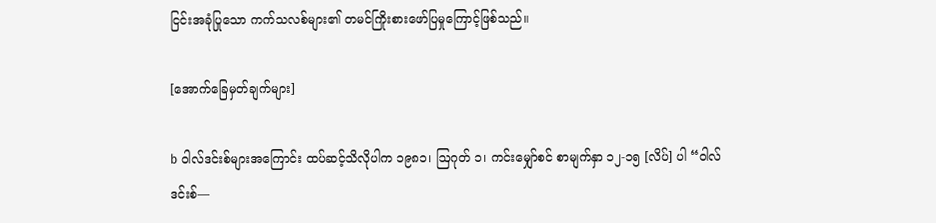ငြင်းအခုံပြုသော ကက်သလစ်များ၏ တမင်ကြိုးစားဖော်ပြမှုကြောင့်ဖြစ်သည်။

[အောက်ခြေမှတ်ချက်များ]

b ဝါလ်ဒင်းစ်များအကြောင်း ထပ်ဆင့်သိလိုပါက ၁၉၈၁၊ ဩဂုတ် ၁၊ ကင်းမျှော်စင် စာမျက်နှာ ၁၂-၁၅ [လိပ်] ပါ “ဝါလ်ဒင်းစ်—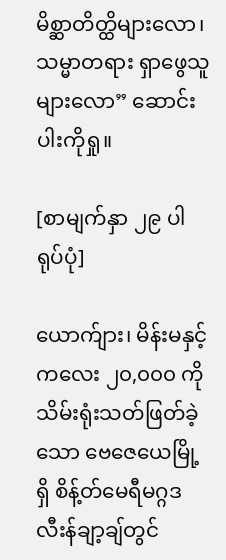မိစ္ဆာတိတ္ထိများလော၊ သမ္မာတရား ရှာဖွေသူများလော” ဆောင်းပါးကိုရှု။

[စာမျက်နှာ ၂၉ ပါ ရုပ်ပုံ]

ယောက်ျား၊ မိန်းမနှင့် ကလေး ၂၀,၀၀၀ ကိုသိမ်းရုံးသတ်ဖြတ်ခဲ့သော ဗေဇေယေမြို့ရှိ စိန့်တ်မေရီမဂ္ဂဒလီးန်ချာ့ချ်တွင်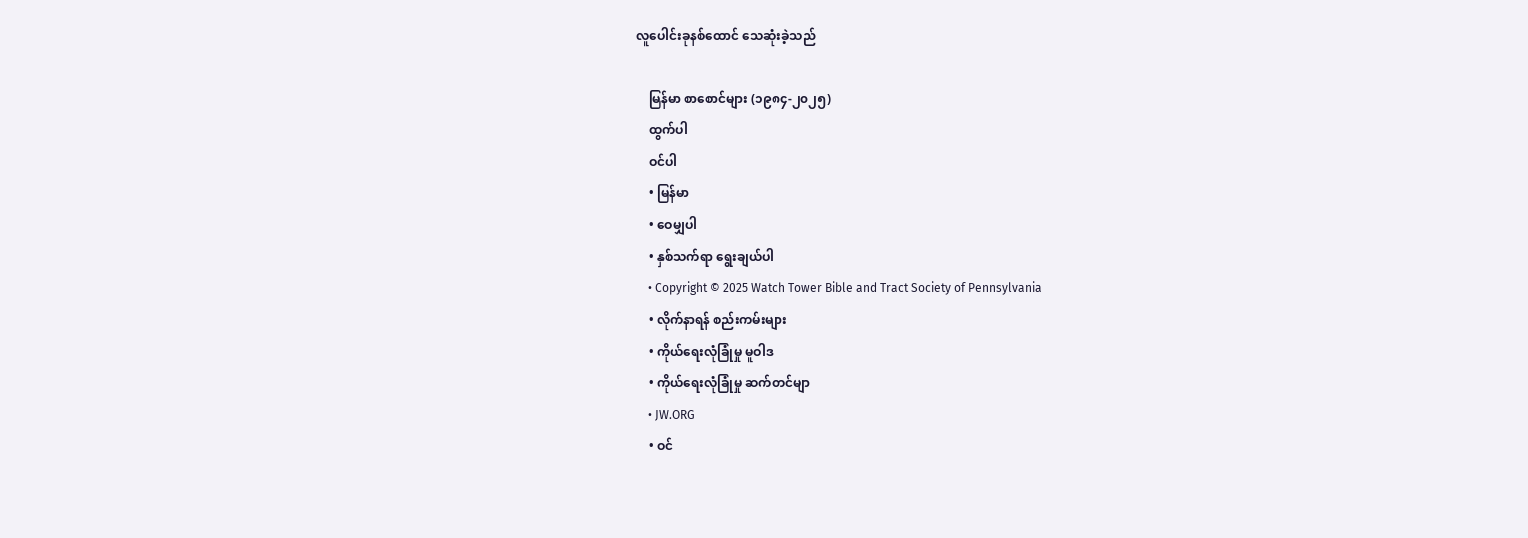လူပေါင်းခုနစ်ထောင် သေဆုံးခဲ့သည်

    မြန်မာ စာစောင်များ (၁၉၈၄-၂၀၂၅)
    ထွက်ပါ
    ဝင်ပါ
    • မြန်မာ
    • ဝေမျှပါ
    • နှစ်သက်ရာ ရွေးချယ်ပါ
    • Copyright © 2025 Watch Tower Bible and Tract Society of Pennsylvania
    • လိုက်နာရန် စည်းကမ်းများ
    • ကိုယ်ရေးလုံခြုံမှု မူဝါဒ
    • ကိုယ်ရေးလုံခြုံမှု ဆက်တင်မျာ
    • JW.ORG
    • ဝင်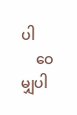ပါ
    ဝေမျှပါ